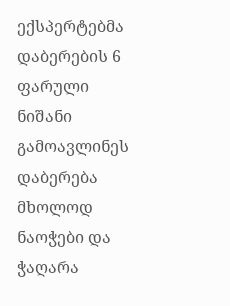ექსპერტებმა დაბერების 6 ფარული ნიშანი გამოავლინეს
დაბერება მხოლოდ ნაოჭები და ჭაღარა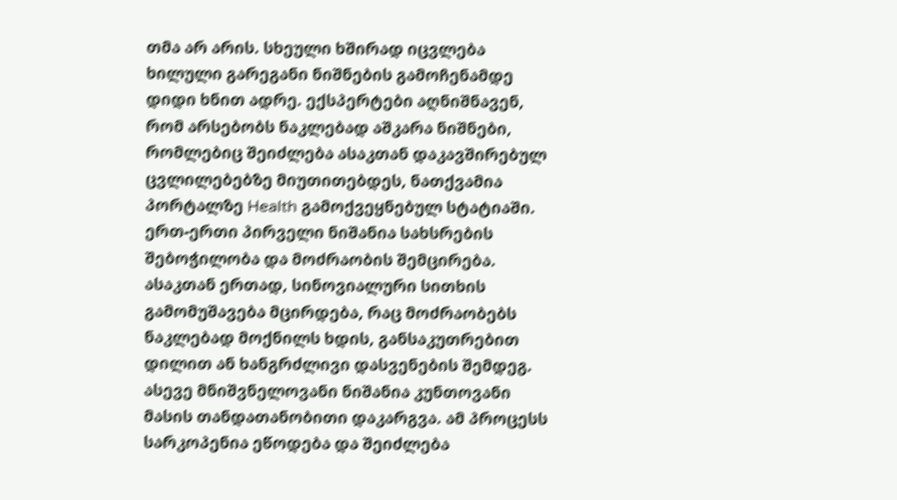თმა არ არის. სხეული ხშირად იცვლება ხილული გარეგანი ნიშნების გამოჩენამდე დიდი ხნით ადრე. ექსპერტები აღნიშნავენ, რომ არსებობს ნაკლებად აშკარა ნიშნები, რომლებიც შეიძლება ასაკთან დაკავშირებულ ცვლილებებზე მიუთითებდეს, ნათქვამია პორტალზე Health გამოქვეყნებულ სტატიაში.
ერთ-ერთი პირველი ნიშანია სახსრების შებოჭილობა და მოძრაობის შემცირება.
ასაკთან ერთად, სინოვიალური სითხის გამომუშავება მცირდება, რაც მოძრაობებს ნაკლებად მოქნილს ხდის, განსაკუთრებით დილით ან ხანგრძლივი დასვენების შემდეგ.
ასევე მნიშვნელოვანი ნიშანია კუნთოვანი მასის თანდათანობითი დაკარგვა. ამ პროცესს სარკოპენია ეწოდება და შეიძლება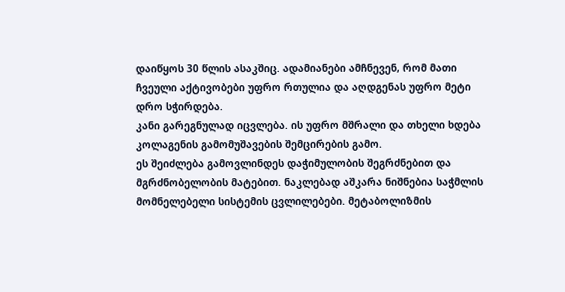დაიწყოს 30 წლის ასაკშიც. ადამიანები ამჩნევენ, რომ მათი ჩვეული აქტივობები უფრო რთულია და აღდგენას უფრო მეტი დრო სჭირდება.
კანი გარეგნულად იცვლება. ის უფრო მშრალი და თხელი ხდება კოლაგენის გამომუშავების შემცირების გამო.
ეს შეიძლება გამოვლინდეს დაჭიმულობის შეგრძნებით და მგრძნობელობის მატებით. ნაკლებად აშკარა ნიშნებია საჭმლის მომნელებელი სისტემის ცვლილებები. მეტაბოლიზმის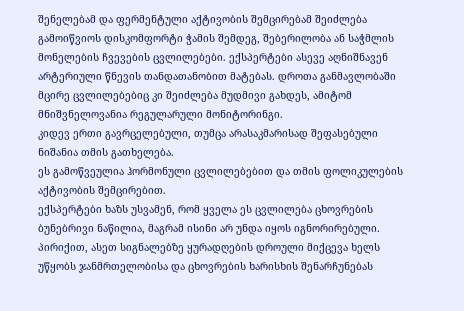შენელებამ და ფერმენტული აქტივობის შემცირებამ შეიძლება გამოიწვიოს დისკომფორტი ჭამის შემდეგ, შებერილობა ან საჭმლის მონელების ჩვევების ცვლილებები. ექსპერტები ასევე აღნიშნავენ არტერიული წნევის თანდათანობით მატებას. დროთა განმავლობაში მცირე ცვლილებებიც კი შეიძლება მუდმივი გახდეს, ამიტომ მნიშვნელოვანია რეგულარული მონიტორინგი.
კიდევ ერთი გავრცელებული, თუმცა არასაკმარისად შეფასებული ნიშანია თმის გათხელება.
ეს გამოწვეულია ჰორმონული ცვლილებებით და თმის ფოლიკულების აქტივობის შემცირებით.
ექსპერტები ხაზს უსვამენ, რომ ყველა ეს ცვლილება ცხოვრების ბუნებრივი ნაწილია, მაგრამ ისინი არ უნდა იყოს იგნორირებული. პირიქით, ასეთ სიგნალებზე ყურადღების დროული მიქცევა ხელს უწყობს ჯანმრთელობისა და ცხოვრების ხარისხის შენარჩუნებას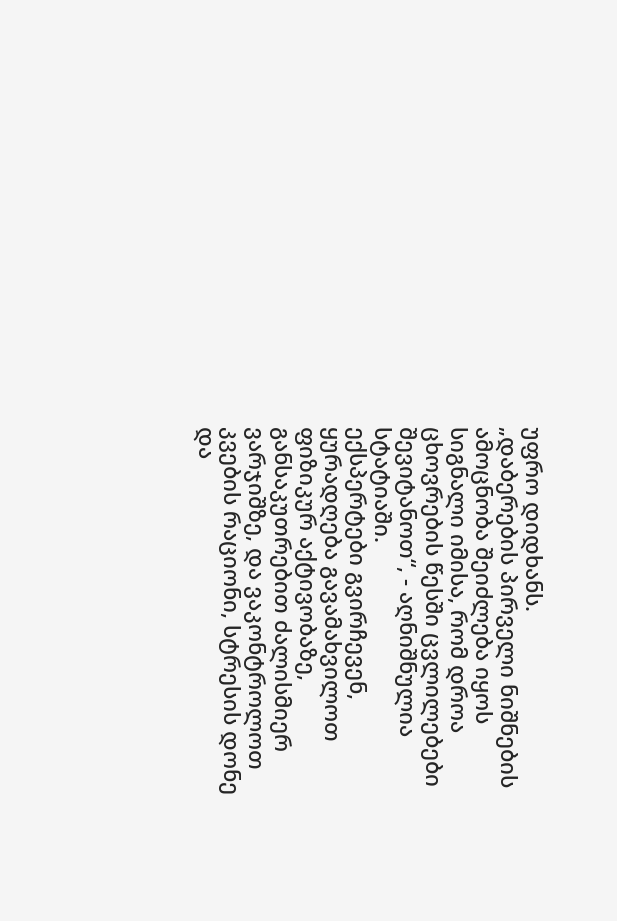უფრო დიდხანს.
„დაბერების პირველი ნიშნების ამოცნობა შეიძლება იყოს სიგნალი იმისა, რომ დროა ცხოვრების წესში ცვლილებები შევიტანოთ“, - აღნიშნულია სტატიაში.
ექსპერტები გვირჩევენ, ყურადღება გავამახვილოთ ფიზიკურ აქტივობაზე, განსაკუთრებით ძალისმიერ ვარჯიშზე, და ვაკონტროლოთ კვების რაციონი, სტრესის დონე და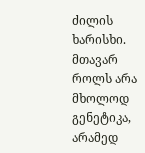ძილის ხარისხი. მთავარ როლს არა მხოლოდ გენეტიკა, არამედ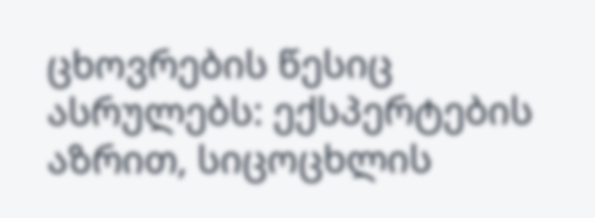ცხოვრების წესიც ასრულებს: ექსპერტების აზრით, სიცოცხლის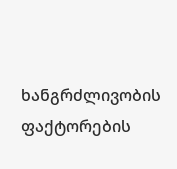ხანგრძლივობის ფაქტორების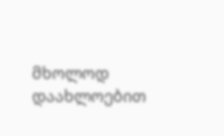მხოლოდ დაახლოებით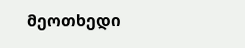მეოთხედი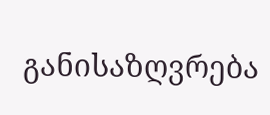განისაზღვრება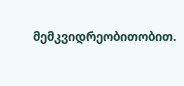მემკვიდრეობითობით.